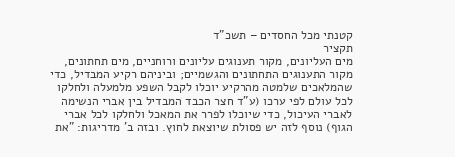קטנתי מכל החסדים – תשכ"ד
תקציר
מים העליונים, מקור תענוגים עליונים ורוחניים, מים תחתונים, מקור התענוגים התחתונים והגשמיים; וביניהם רקיע המבדיל, כדי שהמלאכים שלמטה מהרקיע יוכלו לקבל השפע מלמעלה ולחלקו לכל עולם לפי ערכו (ע"ד חצר הכבד המבדיל בין אברי הנשימה לאברי העיכול, כדי שיוכלו לפרר את המאכל ולחלקו לכל אברי הגוף) נוסף לזה יש פסולת שיוצאת לחוץ. ובזה ב' מדריגות: "את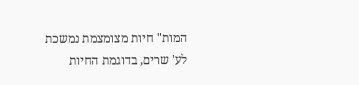המות" חיות מצומצמת נמשכת לע' שרים, בדוגמת החיות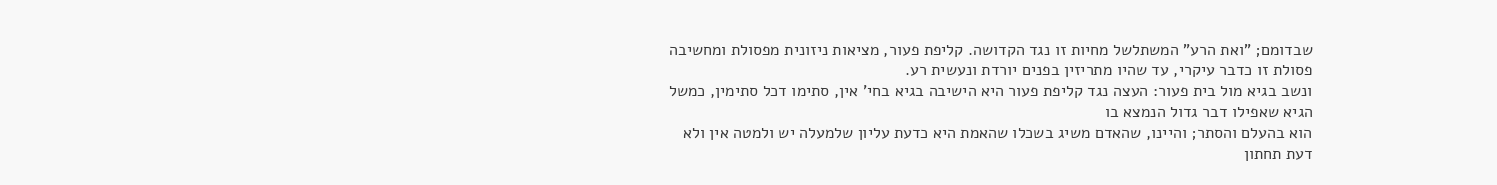שבדומם; "ואת הרע" המשתלשל מחיות זו נגד הקדושה. קליפת פעור, מציאות ניזונית מפסולת ומחשיבה פסולת זו כדבר עיקרי, עד שהיו מתריזין בפנים יורדת ונעשית רע.
ונשב בגיא מול בית פעור: העצה נגד קליפת פעור היא הישיבה בגיא בחי' אין, סתימו דכל סתימין, כמשל הגיא שאפילו דבר גדול הנמצא בו
הוא בהעלם והסתר; והיינו, שהאדם משיג בשכלו שהאמת היא כדעת עליון שלמעלה יש ולמטה אין ולא דעת תחתון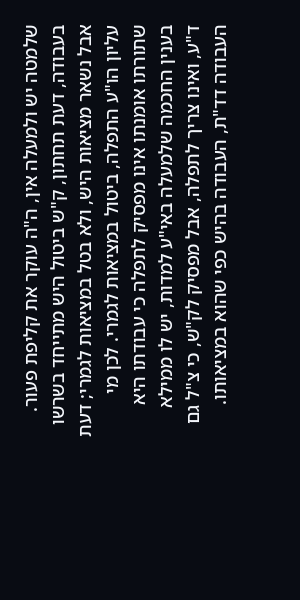שלמטה יש ולמעלה אין, ה"ה עוקר את קליפת פעור. בעבודה, דעת תחתון, ק"ש ביטול היש מתייחד בשרשו אבל נשאר מציאות היש, ולא בטל במציאות לגמרי; דעת עליון הו"ע התפלה, ביטול במציאות לגמרי. לכן מי שתורתו אומנתו אינו מפסיק לתפלה כי עבודתו היא בענין החכמה שלמעלה באי"ע למדות, יש לו ממילא ד"ע, ואינו צריך לתפלה, אבל מפסיק לק"ש, כי צ"ל גם העבודה דד"ת, העבודה בהיש כפי שהוא במציאותו.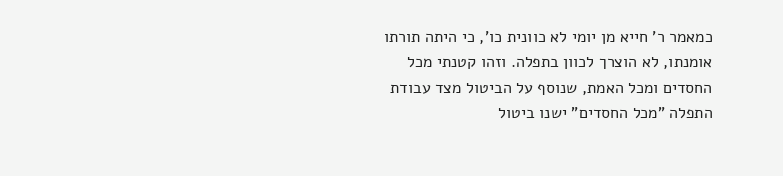כמאמר ר' חייא מן יומי לא כוונית כו', כי היתה תורתו אומנתו, לא הוצרך לכוון בתפלה. וזהו קטנתי מכל החסדים ומכל האמת, שנוסף על הביטול מצד עבודת התפלה "מכל החסדים" ישנו ביטול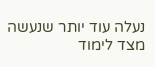נעלה עוד יותר שנעשה מצד לימוד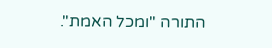התורה "ומכל האמת".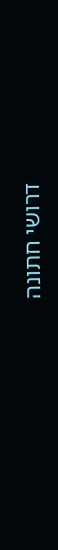דרושי חתונה